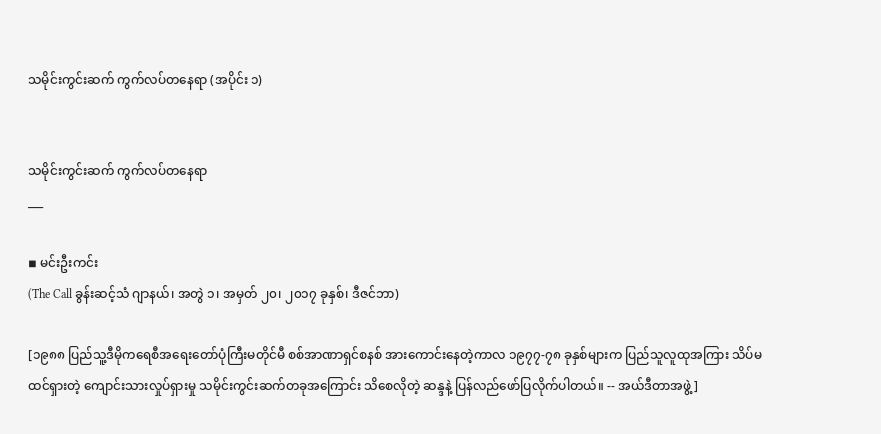သမိုင်းကွင်းဆက် ကွက်လပ်တနေရာ (အပိုင်း ၁)


သမိုင်းကွင်းဆက် ကွက်လပ်တနေရာ
___

◾ မင်းဦးကင်း
(The Call ခွန်းဆင့်သံ ဂျာနယ်၊ အတွဲ ၁၊ အမှတ် ၂၀၊ ၂၀၁၇ ခုနှစ်၊ ဒီဇင်ဘာ)

[၁၉၈၈ ပြည်သူ့ဒီမိုကရေစီအရေးတော်ပုံကြီးမတိုင်မီ စစ်အာဏာရှင်စနစ် အားကောင်းနေတဲ့ကာလ ၁၉၇၇-၇၈ ခုနှစ်များက ပြည်သူလူထုအကြား သိပ်မထင်ရှားတဲ့ ကျောင်းသားလှုပ်ရှားမှု သမိုင်းကွင်းဆက်တခုအကြောင်း သိစေလိုတဲ့ ဆန္ဒနဲ့ ပြန်လည်ဖော်ပြလိုက်ပါတယ်။ -- အယ်ဒီတာအဖွဲ့ ]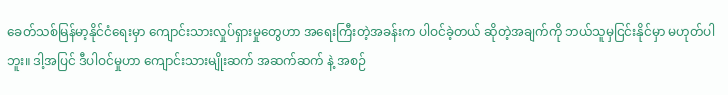ခေတ်သစ်မြန်မာ့နိုင်ငံရေးမှာ ကျောင်းသားလှုပ်ရှားမှုတွေဟာ အရေးကြီးတဲ့အခန်းက ပါဝင်ခဲ့တယ် ဆိုတဲ့အချက်ကို ဘယ်သူမှငြင်းနိုင်မှာ မဟုတ်ပါဘူး။ ဒါ့အပြင် ဒီပါဝင်မှုဟာ ကျောင်းသားမျိုးဆက် အဆက်ဆက် နဲ့ အစဉ်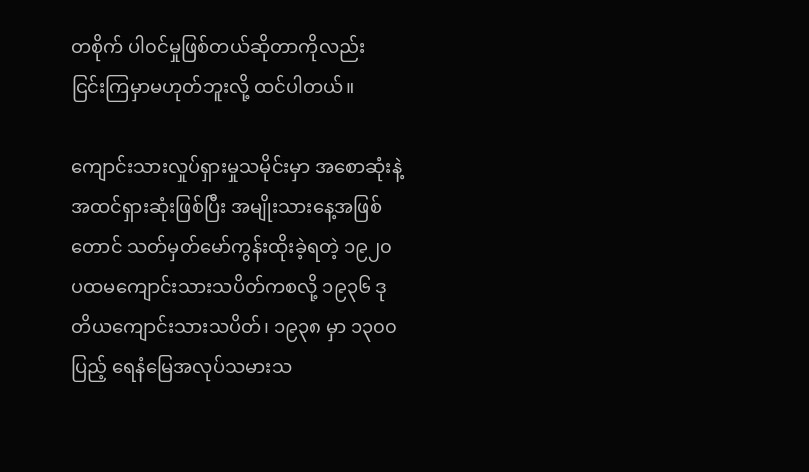တစိုက် ပါ၀င်မှုဖြစ်တယ်ဆိုတာကိုလည်း ငြင်းကြမှာမဟုတ်ဘူးလို့ ထင်ပါတယ်။

ကျောင်းသားလှုပ်ရှားမှုသမိုင်းမှာ အစောဆုံးနဲ့အထင်ရှားဆုံးဖြစ်ပြီး အမျိုးသားနေ့အဖြစ်တောင် သတ်မှတ်မော်ကွန်းထိုးခဲ့ရတဲ့ ၁၉၂၀ ပထမကျောင်းသားသပိတ်ကစလို့ ၁၉၃၆ ဒုတိယကျောင်းသားသပိတ်၊ ၁၉၃၈ မှာ ၁၃၀၀ ပြည့် ရေနံမြေအလုပ်သမားသ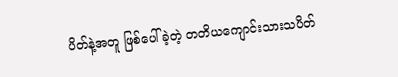ပိတ်နဲ့အတူ ဖြစ်ပေါ်ခဲ့တဲ့ တတိယကျောင်းသားသပိတ်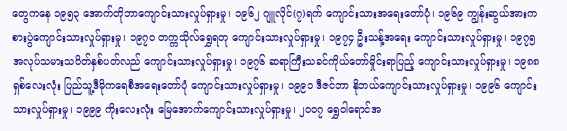တွေကနေ ၁၉၅၃ အောက်တိုဘာကျောင်းသားလှုပ်ရှားမှု၊ ၁၉၆၂ ဂျူလိုင်(၇)ရက် ကျောင်းသားအရေးတော်ပုံ၊ ၁၉၆၉ ကျွန်းဆွယ်အားကစားပွဲကျောင်းသားလှုပ်ရှားမှု၊ ၁၉၇၀ တက္ကသိုလ်ရွှေရတု ကျောင်းသားလှုပ်ရှားမှု၊ ၁၉၇၄ ဦးသန့်အရေး ကျောင်းသားလှုပ်ရှားမှု၊ ၁၉၇၅ အလုပ်သမားသပိတ်နှစ်ပတ်လည် ကျောင်းသားလှုပ်ရှားမှု၊ ၁၉၇၆ ဆရာကြီးသခင်ကိုယ်တော်မှိုင်းရာပြည့် ကျောင်းသားလှုပ်ရှားမှု၊ ၁၉၈၈ ရှစ်လေးလုံး ပြည်သူ့ဒီမိုကရေစီအရေးတော်ပုံ ကျောင်းသားလှုပ်ရှားမှု၊ ၁၉၉၁ ဒီဇင်ဘာ နိုဘယ်ကျောင်းသားလှုပ်ရှားမှု၊ ၁၉၉၆ ကျောင်းသားလှုပ်ရှားမှု၊ ၁၉၉၉ ကိုးလေးလုံး မြေအောက်ကျောင်းသားလှုပ်ရှားမှု၊ ၂၀၀၇ ရွှေဝါရောင်အ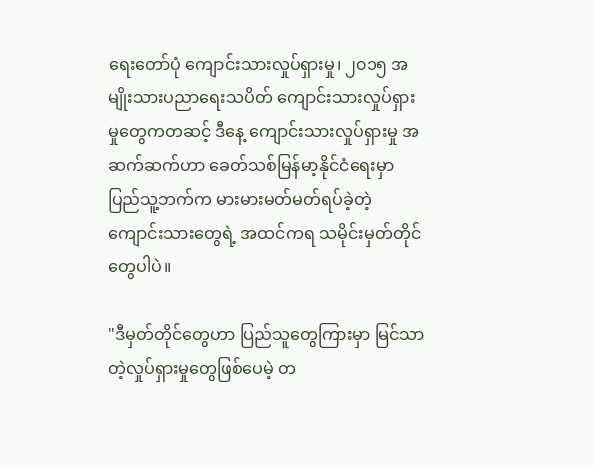ရေးတော်ပုံ ကျောင်းသားလှုပ်ရှားမှု၊ ၂၀၁၅ အမျိုးသားပညာရေးသပိတ် ကျောင်းသားလှုပ်ရှားမှုတွေကတဆင့် ဒီနေ့ ကျောင်းသားလှုပ်ရှားမှု အဆက်ဆက်ဟာ ခေတ်သစ်မြန်မာ့နိုင်ငံရေးမှာ ပြည်သူ့ဘက်က မားမားမတ်မတ်ရပ်ခဲ့တဲ့ ကျောင်းသားတွေရဲ့ အထင်ကရ သမိုင်းမှတ်တိုင်တွေပါပဲ။

"ဒီမှတ်တိုင်တွေဟာ ပြည်သူတွေကြားမှာ မြင်သာတဲ့လှုပ်ရှားမှုတွေဖြစ်ပေမဲ့ တ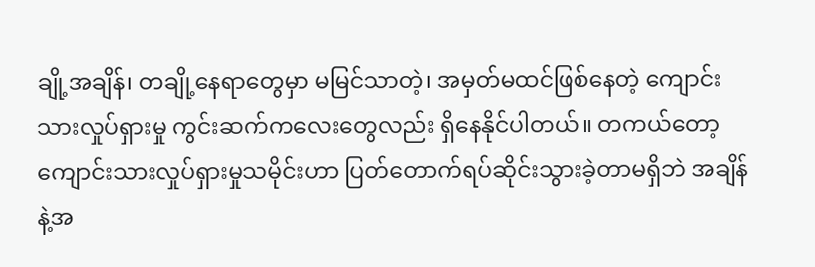ချို့အချိန်၊ တချို့နေရာတွေမှာ မမြင်သာတဲ့၊ အမှတ်မထင်ဖြစ်နေတဲ့ ကျောင်းသားလှုပ်ရှားမှု ကွင်းဆက်ကလေးတွေလည်း ရှိနေနိုင်ပါတယ်။ တကယ်တော့ ကျောင်းသားလှုပ်ရှားမှုသမိုင်းဟာ ပြတ်တောက်ရပ်ဆိုင်းသွားခဲ့တာမရှိဘဲ အချိန်နဲ့အ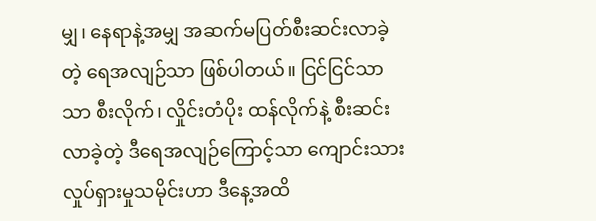မျှ၊ နေရာနဲ့အမျှ အဆက်မပြတ်စီးဆင်းလာခဲ့တဲ့ ရေအလျဉ်သာ ဖြစ်ပါတယ်။ ငြင်ငြင်သာသာ စီးလိုက်၊ လှိုင်းတံပိုး ထန်လိုက်နဲ့ စီးဆင်းလာခဲ့တဲ့ ဒီရေအလျဉ်ကြောင့်သာ ကျောင်းသားလှုပ်ရှားမှုသမိုင်းဟာ ဒီနေ့အထိ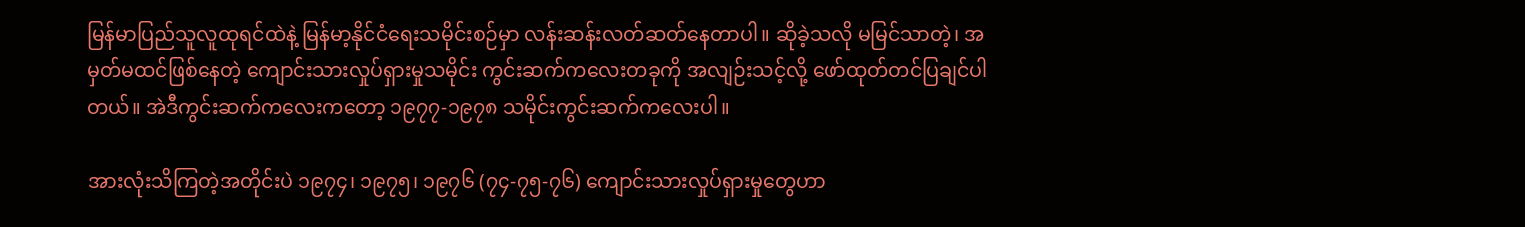မြန်မာပြည်သူလူထုရင်ထဲနဲ့ မြန်မာ့နိုင်ငံရေးသမိုင်းစဉ်မှာ လန်းဆန်းလတ်ဆတ်နေတာပါ။ ဆိုခဲ့သလို မမြင်သာတဲ့၊ အမှတ်မထင်ဖြစ်နေတဲ့ ကျောင်းသားလှုပ်ရှားမှုသမိုင်း ကွင်းဆက်ကလေးတခုကို အလျဉ်းသင့်လို့ ဖော်ထုတ်တင်ပြချင်ပါတယ်။ အဲဒီကွင်းဆက်ကလေးကတော့ ၁၉၇၇-၁၉၇၈ သမိုင်းကွင်းဆက်ကလေးပါ။

အားလုံးသိကြတဲ့အတိုင်းပဲ ၁၉၇၄၊ ၁၉၇၅၊ ၁၉၇၆ (၇၄-၇၅-၇၆) ကျောင်းသားလှုပ်ရှားမှုတွေဟာ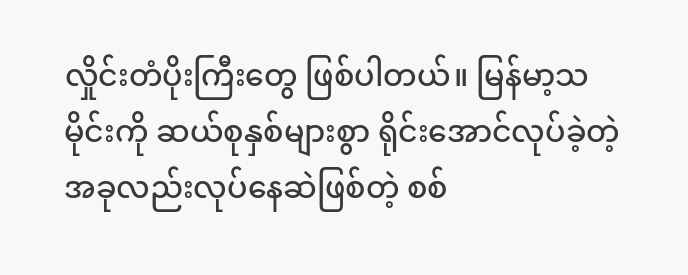လှိုင်းတံပိုးကြီးတွေ ဖြစ်ပါတယ်။ မြန်မာ့သမိုင်းကို ဆယ်စုနှစ်များစွာ ရိုင်းအောင်လုပ်ခဲ့တဲ့ အခုလည်းလုပ်နေဆဲဖြစ်တဲ့ စစ်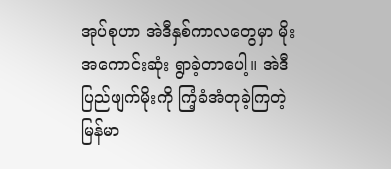အုပ်စုဟာ အဲဒီနှစ်ကာလတွေမှာ မိုးအကောင်းဆုံး ရွာခဲ့တာပေါ့။ အဲဒီ ပြည်ဖျက်မိုးကို ကြံ့ခံအံတုခဲ့ကြတဲ့ မြန်မာ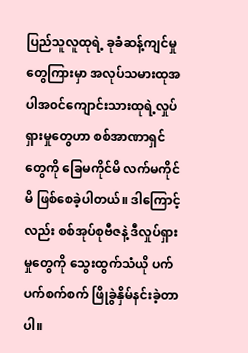ပြည်သူလူထုရဲ့ ခုခံဆန့်ကျင်မှုတွေကြားမှာ အလုပ်သမားထုအပါအ၀င်ကျောင်းသားထုရဲ့လှုပ်ရှားမှုတွေဟာ စစ်အာဏာရှင်တွေကို ခြေမကိုင်မိ လက်မကိုင်မိ ဖြစ်စေခဲ့ပါတယ်။ ဒါကြောင့်လည်း စစ်အုပ်စုဗီဇနဲ့ ဒီလှုပ်ရှားမှုတွေကို သွေးထွက်သံယို ပက်ပက်စက်စက် ဖြိုခွဲနှိမ်နင်းခဲ့တာပါ။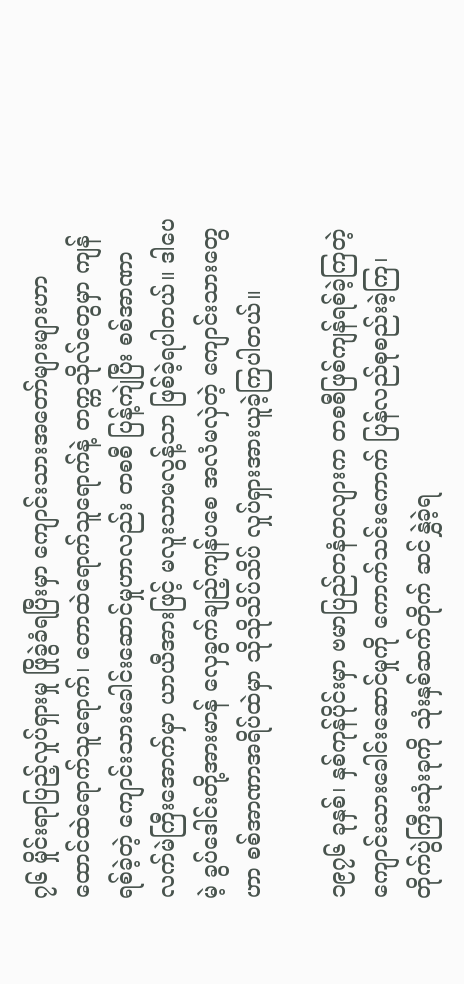၇၆ မှိုင်းရာပြည့်လှုပ်ရှားမှု ဖြိုခွဲခံရပြီးမှာ ကျောင်းသားအတော်များများဟာ ထောင်ထဲရောက်သူရောက်၊ တောထဲရောက်သူရောက်နဲ့ တက္ကသိုလ်တွေမှာ ကျန်ရစ်ခဲ့တဲ့ ကျောင်းသားခေါင်းဆောင်မှုဟာလည်း တစစီ ပြန့်ကျဲပြီး စစ်အာဏာလက်မဲကြီးအောက်မှာ ယာယီအားဖြင့် မလူးသာမလွန့်သာ ဖြစ်ခဲ့ရပါတယ်။ ဒါပေမဲ့ ခွပ်ဒေါင်းတို့အားမာန် လှေခွက်ချည့်ကျန်ပစေ အလံမလှဲတဲ့ ကျောင်းသားတွေဟာ စစ်အာဏာအရိပ်ထဲမှာ သိုသိုသိပ်သိပ် လှုပ်ရှားအားယူခဲ့ကြပါတယ်။

၁၉၇၆ ခုနှစ်၊ နှစ်ကုန်ပိုင်းမှာ ဗမာပြည်တနံတလျားက တစစီဖြစ်ကျန်ရစ်ခဲ့ကြတဲ့ ကျောင်းသားခေါင်းဆောင်မှုကို ကောက်သင်းကောက် ပြန်လည်စုစည်းခဲ့ကြ၊ တိုက်ပွဲကြီးသုံးခုကို သုံးနှစ်ဆက်တိုက် ဆင်နွှဲခဲ့ရ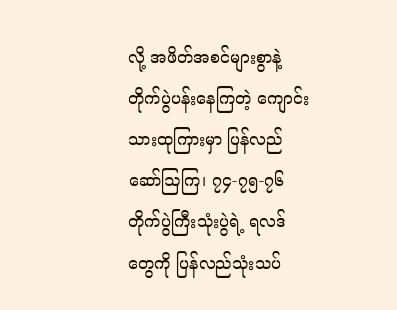လို့ အဖိတ်အစင်များစွာနဲ့ တိုက်ပွဲပန်းနေကြတဲ့ ကျောင်းသားထုကြားမှာ ပြန်လည်ဆော်ဩကြ၊ ၇၄-၇၅-၇၆ တိုက်ပွဲကြီးသုံးပွဲရဲ့ ရလဒ်တွေကို ပြန်လည်သုံးသပ်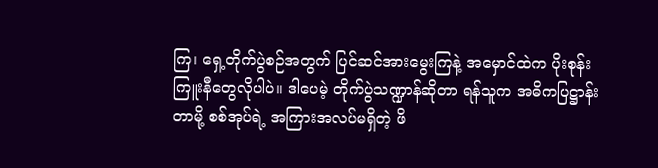ကြ၊ ရှေ့တိုက်ပွဲစဉ်အတွက် ပြင်ဆင်အားမွေးကြနဲ့ အမှောင်ထဲက ပိုးစုန်းကြူးနီတွေလိုပါပဲ။ ဒါပေမဲ့ တိုက်ပွဲသဏ္ဍာန်ဆိုတာ ရန်သူက အဓိကပြဋ္ဌာန်းတာမို့ စစ်အုပ်ရဲ့ အကြားအလပ်မရှိတဲ့ ဖိ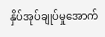နှိပ်အုပ်ချုပ်မှုအောက်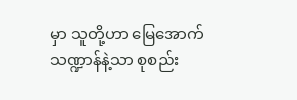မှာ သူတို့ဟာ မြေအောက်သဏ္ဍာန်နဲ့သာ စုစည်း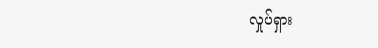လှုပ်ရှား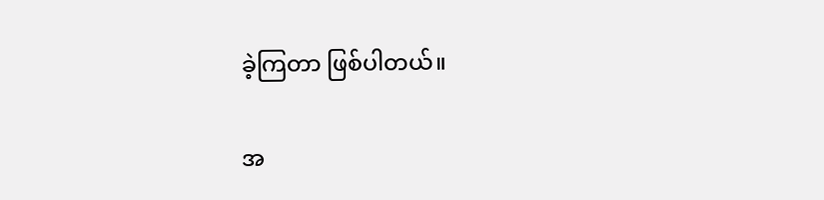ခဲ့ကြတာ ဖြစ်ပါတယ်။

အ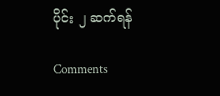ပိုင်း ၂ ဆက်ရန်

Comments